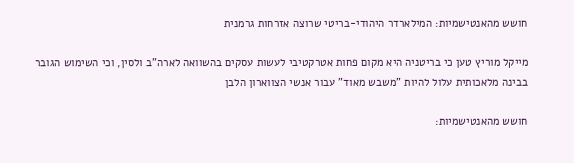חושש מהאנטישמיות: המילארדר היהודי-בריטי שרוצה אזרחות גרמנית

מייקל מוריץ טען כי בריטניה היא מקום פחות אטרקטיבי לעשות עסקים בהשוואה לארה"ב ולסין, וכי השימוש הגובר בבינה מלאכותית עלול להיות "משבש מאוד" עבור אנשי הצווארון הלבן

חושש מהאנטישמיות: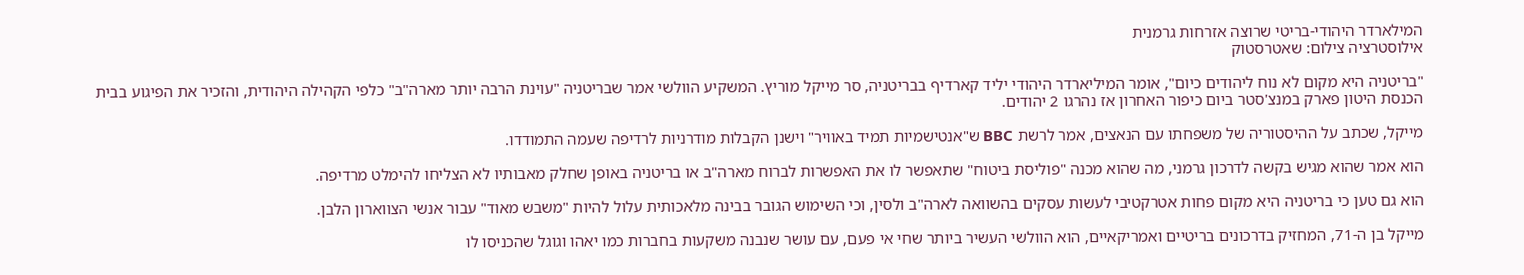המילארדר היהודי-בריטי שרוצה אזרחות גרמנית
אילוסטרציה צילום: שאטרסטוק

"בריטניה היא מקום לא נוח ליהודים כיום", אומר המיליארדר היהודי יליד קארדיף בבריטניה, סר מייקל מוריץ. המשקיע הוולשי אמר שבריטניה "עוינת הרבה יותר מארה"ב" כלפי הקהילה היהודית, והזכיר את הפיגוע בבית הכנסת היטון פארק במנצ'סטר ביום כיפור האחרון אז נהרגו 2 יהודים.

מייקל, שכתב על ההיסטוריה של משפחתו עם הנאצים, אמר לרשת BBC ש"אנטישמיות תמיד באוויר" וישנן הקבלות מודרניות לרדיפה שעמה התמודדו.

הוא אמר שהוא מגיש בקשה לדרכון גרמני, מה שהוא מכנה "פוליסת ביטוח" שתאפשר לו את האפשרות לברוח מארה"ב או בריטניה באופן שחלק מאבותיו לא הצליחו להימלט מרדיפה.

הוא גם טען כי בריטניה היא מקום פחות אטרקטיבי לעשות עסקים בהשוואה לארה"ב ולסין, וכי השימוש הגובר בבינה מלאכותית עלול להיות "משבש מאוד" עבור אנשי הצווארון הלבן.

מייקל בן ה-71, המחזיק בדרכונים בריטיים ואמריקאיים, הוא הוולשי העשיר ביותר שחי אי פעם, עם עושר שנבנה משקעות בחברות כמו יאהו וגוגל שהכניסו לו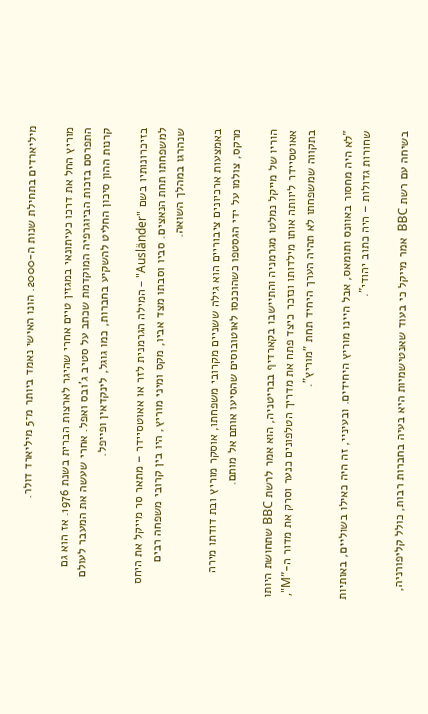מיליארדים בתחילת שנות ה-2000. הונו האישי נאמד ביותר מ־5 מיליארד דולר.

מוריץ החל את דרכו כעיתונאי במגזין טיים אחרי שהיגר לארצות הברית בשנת 1976. אז הוא גם התפרסם בזכות הביוגרפיה המוקדמת שכתב על סטיב ג'ובס ואפל. אחרי שעשה את המעבר לעולם קרנות ההון סיכון החליט להשקיע בחברות, כמו גוגל, לינקדאין ופייפל.

בזיכרונותיו בשם "Ausländer" – המילה הגרמנית לזר או אאוטסיידר – מתאר סר מייקל את היחס למשפחתו תחת הנאצים. סביו וסבתו מצד אביו, מקס ומיני מוריץ, היו בין קרובי משפחה רבים שנהרגו במהלך השואה.

באמצעות ארכיונים ציבוריים הוא גילה ששניים מקרובי משפחתו, אוסקר מוריץ ובת דודתו מירה מרקס, צולמו על ידי הגסטפו כשהוכנסו לאוטובוסים שהסיעו אותם אל מותם.

הוריו של מייקל נמלטו מגרמניה והתיישבו בקארדיף בבריטניה, הוא אמר לרשת BBC שתחושת היותו אאוטסיידר ליוותה אותו מילדותו ונזכר כיצד פתח את מדריך הטלפונים כנער וסרק את מדור ה-"M", בתקווה שמשפחתו לא תהיה הערך היחיד תחת "מוריץ".

"לא היה מחסור באוונס ותומאס, אבל היינו מוריץ היחידים. ובעיניי, זה היה כאילו בשוליים, באותיות שחורות גדולות – היה כתוב יהודי".

בשיחה עם רשת BBC  אמר מייקל כי בעוד שאנטישמיות היא בעיה בחברות רבות, כולל קליפורניה,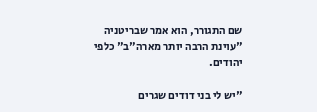שם התגורר, הוא אמר שבריטניה "עוינת הרבה יותר מארה"ב" כלפי יהודים.

"יש לי בני דודים שגרים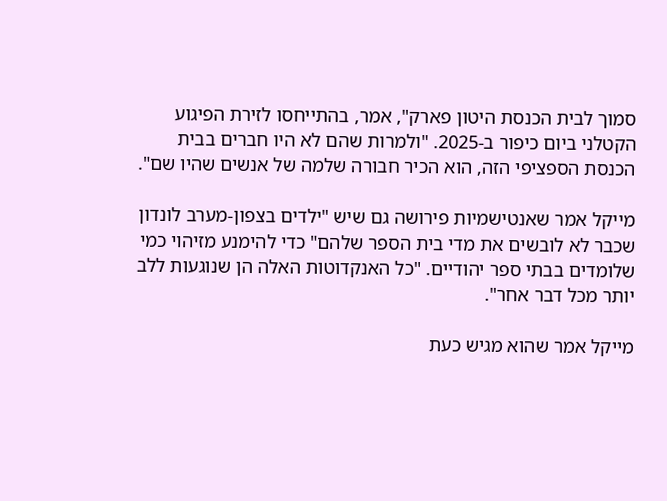סמוך לבית הכנסת היטון פארק", אמר, בהתייחסו לזירת הפיגוע הקטלני ביום כיפור ב-2025. "ולמרות שהם לא היו חברים בבית הכנסת הספציפי הזה, הוא הכיר חבורה שלמה של אנשים שהיו שם".

מייקל אמר שאנטישמיות פירושה גם שיש "ילדים בצפון-מערב לונדון שכבר לא לובשים את מדי בית הספר שלהם" כדי להימנע מזיהוי כמי שלומדים בבתי ספר יהודיים. "כל האנקדוטות האלה הן שנוגעות ללב יותר מכל דבר אחר".

מייקל אמר שהוא מגיש כעת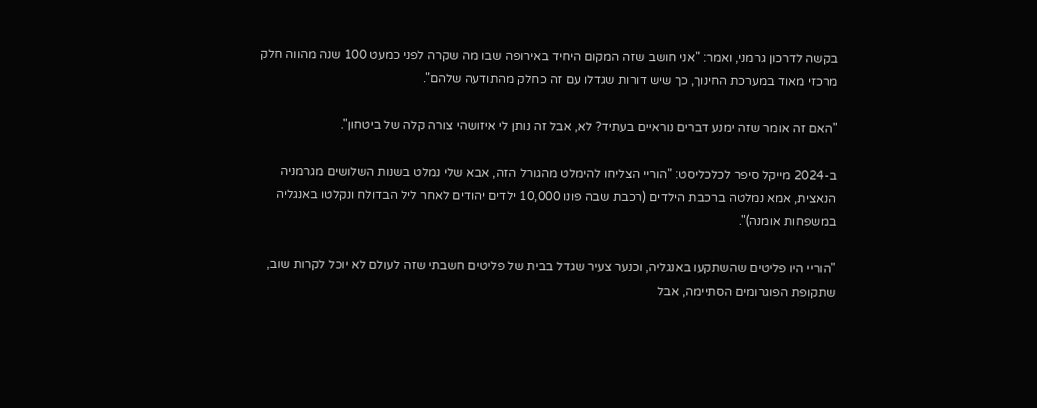בקשה לדרכון גרמני, ואמר: "אני חושב שזה המקום היחיד באירופה שבו מה שקרה לפני כמעט 100 שנה מהווה חלק מרכזי מאוד במערכת החינוך, כך שיש דורות שגדלו עם זה כחלק מהתודעה שלהם".

"האם זה אומר שזה ימנע דברים נוראיים בעתיד? לא, אבל זה נותן לי איזושהי צורה קלה של ביטחון".

ב-2024 מייקל סיפר לכלכליסט: "הוריי הצליחו להימלט מהגורל הזה, אבא שלי נמלט בשנות השלושים מגרמניה הנאצית, אמא נמלטה ברכבת הילדים (רכבת שבה פונו 10,000 ילדים יהודים לאחר ליל הבדולח ונקלטו באנגליה במשפחות אומנה)".

"הוריי היו פליטים שהשתקעו באנגליה, וכנער צעיר שגדל בבית של פליטים חשבתי שזה לעולם לא יוכל לקרות שוב, שתקופת הפוגרומים הסתיימה, אבל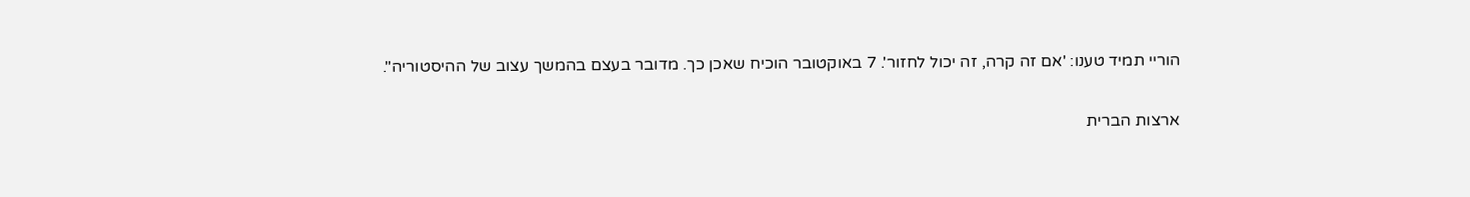הוריי תמיד טענו: 'אם זה קרה, זה יכול לחזור'. 7 באוקטובר הוכיח שאכן כך. מדובר בעצם בהמשך עצוב של ההיסטוריה".

ארצות הברית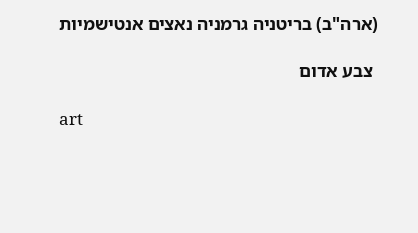(ארה"ב) בריטניה גרמניה נאצים אנטישמיות

 צבע אדום

art